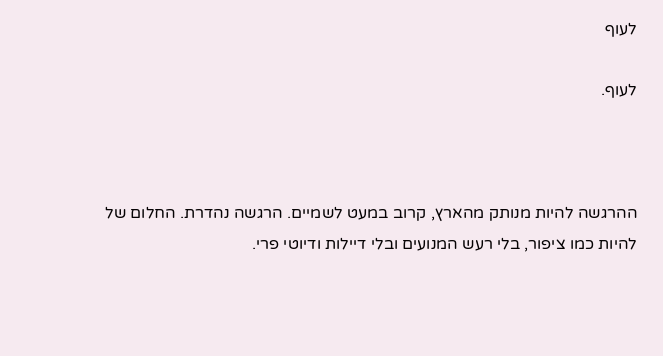לעוף

לעוף.



ההרגשה להיות מנותק מהארץ, קרוב במעט לשמיים. הרגשה נהדרת. החלום של להיות כמו ציפור, בלי רעש המנועים ובלי דיילות ודיוטי פרי.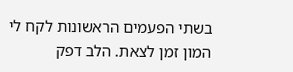בשתי הפעמים הראשונות לקח לי המון זמן לצאת. הלב דפק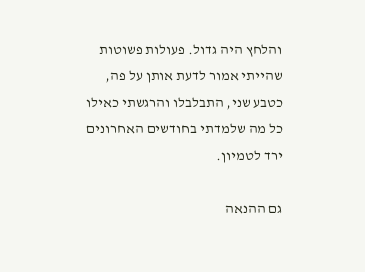והלחץ היה גדול. פעולות פשוטות שהייתי אמור לדעת אותן על פה, כטבע שני, התבלבלו והרגשתי כאילו כל מה שלמדתי בחודשים האחרונים ירד לטמיון.

גם ההנאה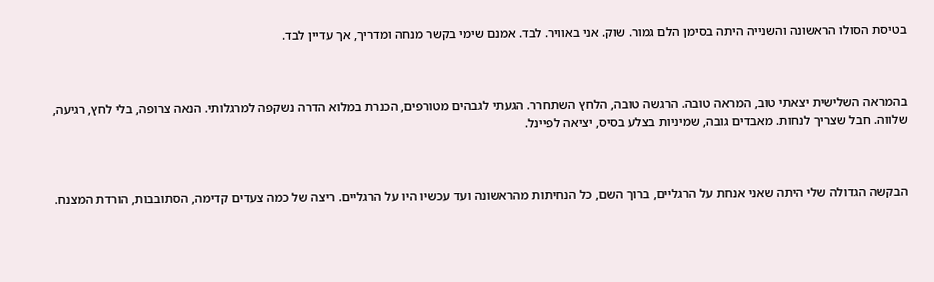בטיסת הסולו הראשונה והשנייה היתה בסימן הלם גמור. שוק. אני באוויר. לבד. אמנם שימי בקשר מנחה ומדריך, אך עדיין לבד.



בהמראה השלישית יצאתי טוב, המראה טובה. הרגשה טובה, הלחץ השתחרר. הגעתי לגבהים מטורפים, הכנרת במלוא הדרה נשקפה למרגלותי. הנאה צרופה, בלי לחץ, רגיעה, שלווה. חבל שצריך לנחות. מאבדים גובה, שמיניות בצלע בסיס, יציאה לפיינל.



הבקשה הגדולה שלי היתה שאני אנחת על הרגליים, ברוך השם, כל הנחיתות מהראשונה ועד עכשיו היו על הרגליים. ריצה של כמה צעדים קדימה, הסתובבות, הורדת המצנח.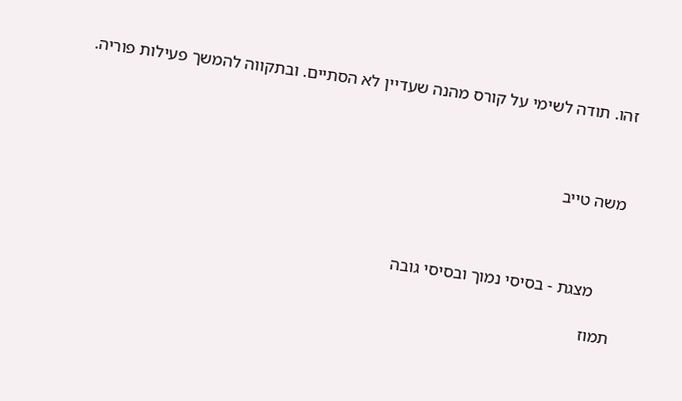זהו. תודה לשימי על קורס מהנה שעדיין לא הסתיים. ובתקווה להמשך פעילות פוריה.



משה טייב



     מצגת - בסיסי נמוך ובסיסי גובה

תמוז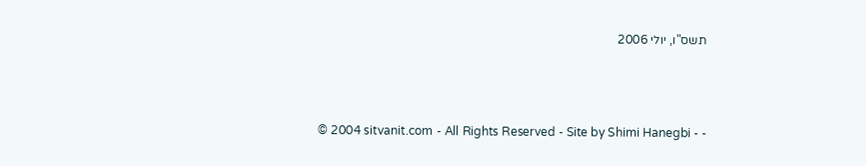תשס"ו, יולי 2006



  © 2004 sitvanit.com - All Rights Reserved - Site by Shimi Hanegbi - -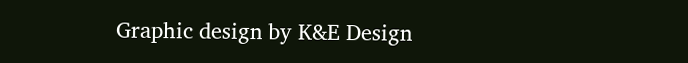Graphic design by K&E Design